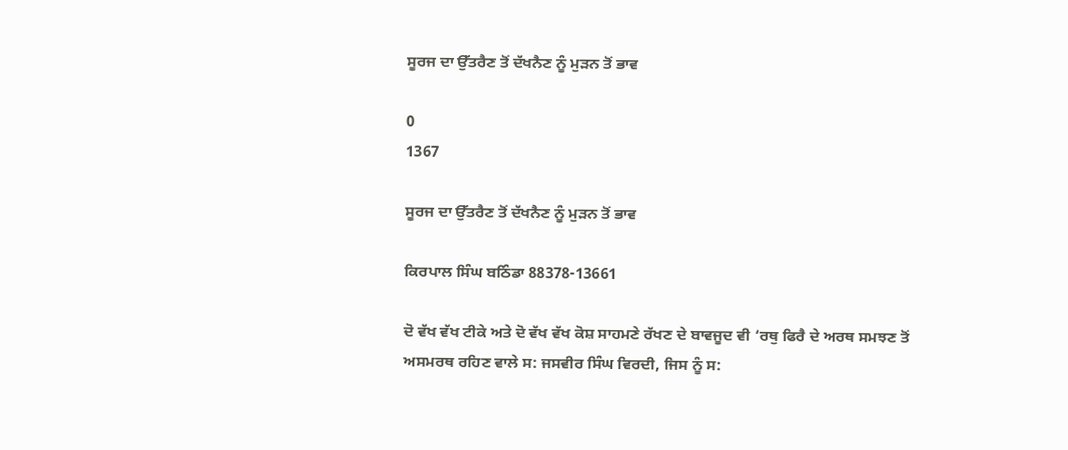ਸੂਰਜ ਦਾ ਉੱਤਰੈਣ ਤੋਂ ਦੱਖਨੈਣ ਨੂੰ ਮੁੜਨ ਤੋਂ ਭਾਵ

0
1367

ਸੂਰਜ ਦਾ ਉੱਤਰੈਣ ਤੋਂ ਦੱਖਨੈਣ ਨੂੰ ਮੁੜਨ ਤੋਂ ਭਾਵ

ਕਿਰਪਾਲ ਸਿੰਘ ਬਠਿੰਡਾ 88378-13661

ਦੋ ਵੱਖ ਵੱਖ ਟੀਕੇ ਅਤੇ ਦੋ ਵੱਖ ਵੱਖ ਕੋਸ਼ ਸਾਹਮਣੇ ਰੱਖਣ ਦੇ ਬਾਵਜੂਦ ਵੀ ‘ਰਥੁ ਫਿਰੈ ਦੇ ਅਰਥ ਸਮਝਣ ਤੋਂ ਅਸਮਰਥ ਰਹਿਣ ਵਾਲੇ ਸ: ਜਸਵੀਰ ਸਿੰਘ ਵਿਰਦੀ, ਜਿਸ ਨੂੰ ਸ: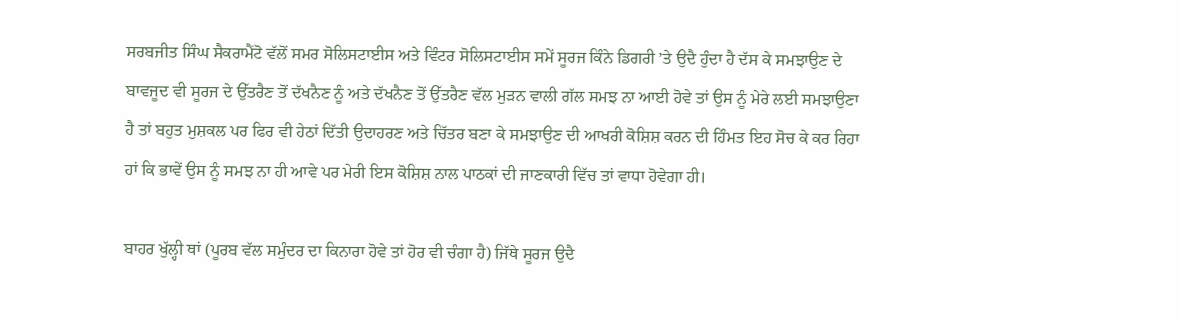ਸਰਬਜੀਤ ਸਿੰਘ ਸੈਕਰਾਮੈਂਟੋ ਵੱਲੋਂ ਸਮਰ ਸੋਲਿਸਟਾਈਸ ਅਤੇ ਵਿੰਟਰ ਸੋਲਿਸਟਾਈਸ ਸਮੇਂ ਸੂਰਜ ਕਿੰਨੇ ਡਿਗਰੀ ’ਤੇ ਉਦੈ ਹੁੰਦਾ ਹੈ ਦੱਸ ਕੇ ਸਮਝਾਉਣ ਦੇ ਬਾਵਜੂਦ ਵੀ ਸੂਰਜ ਦੇ ਉੱਤਰੈਣ ਤੋਂ ਦੱਖਨੈਣ ਨੂੰ ਅਤੇ ਦੱਖਨੈਣ ਤੋਂ ਉੱਤਰੈਣ ਵੱਲ ਮੁੜਨ ਵਾਲੀ ਗੱਲ ਸਮਝ ਨਾ ਆਈ ਹੋਵੇ ਤਾਂ ਉਸ ਨੂੰ ਮੇਰੇ ਲਈ ਸਮਝਾਉਣਾ ਹੈ ਤਾਂ ਬਹੁਤ ਮੁਸ਼ਕਲ ਪਰ ਫਿਰ ਵੀ ਹੇਠਾਂ ਦਿੱਤੀ ਉਦਾਹਰਣ ਅਤੇ ਚਿੱਤਰ ਬਣਾ ਕੇ ਸਮਝਾਉਣ ਦੀ ਆਖਰੀ ਕੋਸ਼ਿਸ਼ ਕਰਨ ਦੀ ਹਿੰਮਤ ਇਹ ਸੋਚ ਕੇ ਕਰ ਰਿਹਾ ਹਾਂ ਕਿ ਭਾਵੇਂ ਉਸ ਨੂੰ ਸਮਝ ਨਾ ਹੀ ਆਵੇ ਪਰ ਮੇਰੀ ਇਸ ਕੋਸ਼ਿਸ਼ ਨਾਲ ਪਾਠਕਾਂ ਦੀ ਜਾਣਕਾਰੀ ਵਿੱਚ ਤਾਂ ਵਾਧਾ ਹੋਵੇਗਾ ਹੀ।

ਬਾਹਰ ਖੁੱਲ੍ਹੀ ਥਾਂ (ਪੂਰਬ ਵੱਲ ਸਮੁੰਦਰ ਦਾ ਕਿਨਾਰਾ ਹੋਵੇ ਤਾਂ ਹੋਰ ਵੀ ਚੰਗਾ ਹੈ) ਜਿੱਥੇ ਸੂਰਜ ਉਦੈ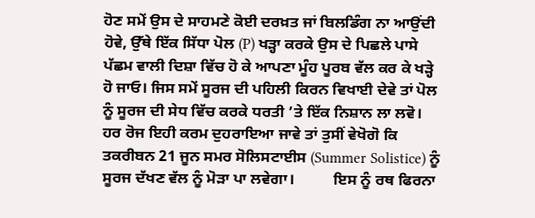ਹੋਣ ਸਮੇਂ ਉਸ ਦੇ ਸਾਹਮਣੇ ਕੋਈ ਦਰਖ਼ਤ ਜਾਂ ਬਿਲਡਿੰਗ ਨਾ ਆਉਂਦੀ ਹੋਵੇ, ਉੱਥੇ ਇੱਕ ਸਿੱਧਾ ਪੋਲ (P) ਖੜ੍ਹਾ ਕਰਕੇ ਉਸ ਦੇ ਪਿਛਲੇ ਪਾਸੇ ਪੱਛਮ ਵਾਲੀ ਦਿਸ਼ਾ ਵਿੱਚ ਹੋ ਕੇ ਆਪਣਾ ਮੂੰਹ ਪੂਰਬ ਵੱਲ ਕਰ ਕੇ ਖੜ੍ਹੇ ਹੋ ਜਾਓ। ਜਿਸ ਸਮੇਂ ਸੂਰਜ ਦੀ ਪਹਿਲੀ ਕਿਰਨ ਵਿਖਾਈ ਦੇਵੇ ਤਾਂ ਪੋਲ ਨੂੰ ਸੂਰਜ ਦੀ ਸੇਧ ਵਿੱਚ ਕਰਕੇ ਧਰਤੀ ’ਤੇ ਇੱਕ ਨਿਸ਼ਾਨ ਲਾ ਲਵੋ। ਹਰ ਰੋਜ ਇਹੀ ਕਰਮ ਦੁਹਰਾਇਆ ਜਾਵੇ ਤਾਂ ਤੁਸੀਂ ਵੇਖੋਗੋ ਕਿ ਤਕਰੀਬਨ 21 ਜੂਨ ਸਮਰ ਸੋਲਿਸਟਾਈਸ (Summer Solistice) ਨੂੰ ਸੂਰਜ ਦੱਖਣ ਵੱਲ ਨੂੰ ਮੋੜਾ ਪਾ ਲਵੇਗਾ।          ਇਸ ਨੂੰ ਰਥ ਫਿਰਨਾ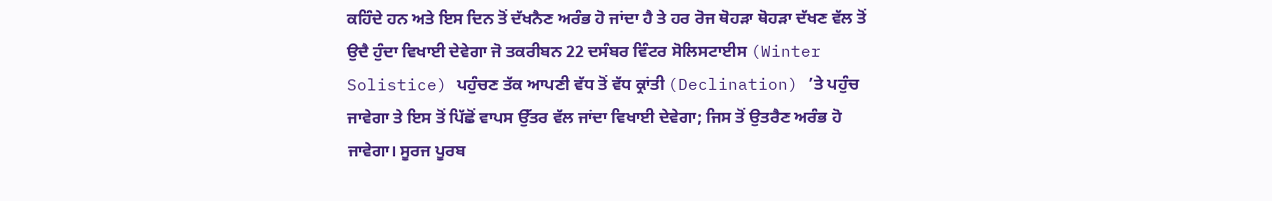ਕਹਿੰਦੇ ਹਨ ਅਤੇ ਇਸ ਦਿਨ ਤੋਂ ਦੱਖਨੈਣ ਅਰੰਭ ਹੋ ਜਾਂਦਾ ਹੈ ਤੇ ਹਰ ਰੋਜ ਥੋਹੜਾ ਥੋਹੜਾ ਦੱਖਣ ਵੱਲ ਤੋਂ ਉਦੈ ਹੁੰਦਾ ਵਿਖਾਈ ਦੇਵੇਗਾ ਜੋ ਤਕਰੀਬਨ 22 ਦਸੰਬਰ ਵਿੰਟਰ ਸੋਲਿਸਟਾਈਸ (Winter Solistice) ਪਹੁੰਚਣ ਤੱਕ ਆਪਣੀ ਵੱਧ ਤੋਂ ਵੱਧ ਕ੍ਰਾਂਤੀ (Declination) ’ਤੇ ਪਹੁੰਚ ਜਾਵੇਗਾ ਤੇ ਇਸ ਤੋਂ ਪਿੱਛੋਂ ਵਾਪਸ ਉੱਤਰ ਵੱਲ ਜਾਂਦਾ ਵਿਖਾਈ ਦੇਵੇਗਾ; ਜਿਸ ਤੋਂ ਉਤਰੈਣ ਅਰੰਭ ਹੋ ਜਾਵੇਗਾ। ਸੂਰਜ ਪੂਰਬ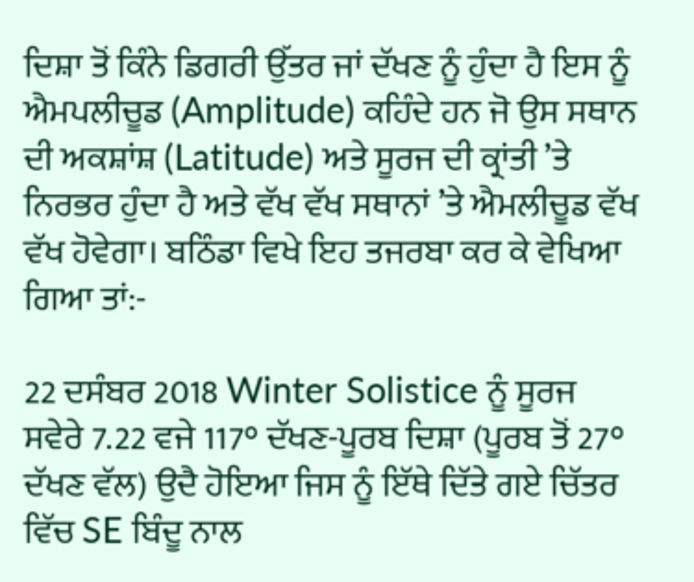ਦਿਸ਼ਾ ਤੋਂ ਕਿੰਨੇ ਡਿਗਰੀ ਉੱਤਰ ਜਾਂ ਦੱਖਣ ਨੂੰ ਹੁੰਦਾ ਹੈ ਇਸ ਨੂੰ ਐਮਪਲੀਚੂਡ (Amplitude) ਕਹਿੰਦੇ ਹਨ ਜੋ ਉਸ ਸਥਾਨ ਦੀ ਅਕਸ਼ਾਂਸ਼ (Latitude) ਅਤੇ ਸੂਰਜ ਦੀ ਕ੍ਰਾਂਤੀ ’ਤੇ ਨਿਰਭਰ ਹੁੰਦਾ ਹੈ ਅਤੇ ਵੱਖ ਵੱਖ ਸਥਾਨਾਂ ’ਤੇ ਐਮਲੀਚੂਡ ਵੱਖ ਵੱਖ ਹੋਵੇਗਾ। ਬਠਿੰਡਾ ਵਿਖੇ ਇਹ ਤਜਰਬਾ ਕਰ ਕੇ ਵੇਖਿਆ ਗਿਆ ਤਾਂ:-

22 ਦਸੰਬਰ 2018 Winter Solistice ਨੂੰ ਸੂਰਜ ਸਵੇਰੇ 7.22 ਵਜੇ 117° ਦੱਖਣ-ਪੂਰਬ ਦਿਸ਼ਾ (ਪੂਰਬ ਤੋਂ 27° ਦੱਖਣ ਵੱਲ) ਉਦੈ ਹੋਇਆ ਜਿਸ ਨੂੰ ਇੱਥੇ ਦਿੱਤੇ ਗਏ ਚਿੱਤਰ ਵਿੱਚ SE ਬਿੰਦੂ ਨਾਲ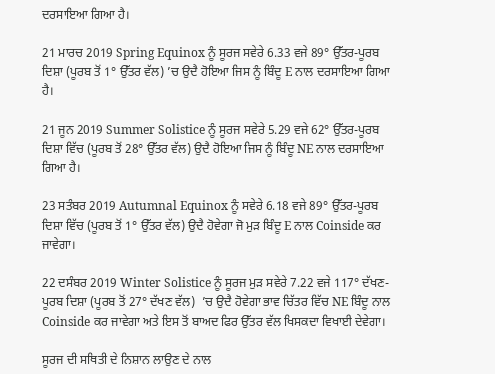ਦਰਸਾਇਆ ਗਿਆ ਹੈ।

21 ਮਾਰਚ 2019 Spring Equinox ਨੂੰ ਸੂਰਜ ਸਵੇਰੇ 6.33 ਵਜੇ 89° ਉੱਤਰ-ਪੂਰਬ ਦਿਸ਼ਾ (ਪੂਰਬ ਤੋਂ 1° ਉੱਤਰ ਵੱਲ) ’ਚ ਉਦੈ ਹੋਇਆ ਜਿਸ ਨੂੰ ਬਿੰਦੂ E ਨਾਲ ਦਰਸਾਇਆ ਗਿਆ ਹੈ।

21 ਜੂਨ 2019 Summer Solistice ਨੂੰ ਸੂਰਜ ਸਵੇਰੇ 5.29 ਵਜੇ 62° ਉੱਤਰ-ਪੂਰਬ ਦਿਸ਼ਾ ਵਿੱਚ (ਪੂਰਬ ਤੋਂ 28° ਉੱਤਰ ਵੱਲ) ਉਦੈ ਹੋਇਆ ਜਿਸ ਨੂੰ ਬਿੰਦੂ NE ਨਾਲ ਦਰਸਾਇਆ ਗਿਆ ਹੈ।

23 ਸਤੰਬਰ 2019 Autumnal Equinox ਨੂੰ ਸਵੇਰੇ 6.18 ਵਜੇ 89° ਉੱਤਰ-ਪੂਰਬ ਦਿਸ਼ਾ ਵਿੱਚ (ਪੂਰਬ ਤੋਂ 1° ਉੱਤਰ ਵੱਲ) ਉਦੈ ਹੋਵੇਗਾ ਜੋ ਮੁੜ ਬਿੰਦੂ E ਨਾਲ Coinside ਕਰ ਜਾਵੇਗਾ।

22 ਦਸੰਬਰ 2019 Winter Solistice ਨੂੰ ਸੂਰਜ ਮੁੜ ਸਵੇਰੇ 7.22 ਵਜੇ 117° ਦੱਖਣ-ਪੂਰਬ ਦਿਸ਼ਾ (ਪੂਰਬ ਤੋਂ 27° ਦੱਖਣ ਵੱਲ)  ’ਚ ਉਦੈ ਹੋਵੇਗਾ ਭਾਵ ਚਿੱਤਰ ਵਿੱਚ NE ਬਿੰਦੂ ਨਾਲ Coinside ਕਰ ਜਾਵੇਗਾ ਅਤੇ ਇਸ ਤੋਂ ਬਾਅਦ ਫਿਰ ਉੱਤਰ ਵੱਲ ਖਿਸਕਦਾ ਵਿਖਾਈ ਦੇਵੇਗਾ।

ਸੂਰਜ ਦੀ ਸਥਿਤੀ ਦੇ ਨਿਸ਼ਾਨ ਲਾਉਣ ਦੇ ਨਾਲ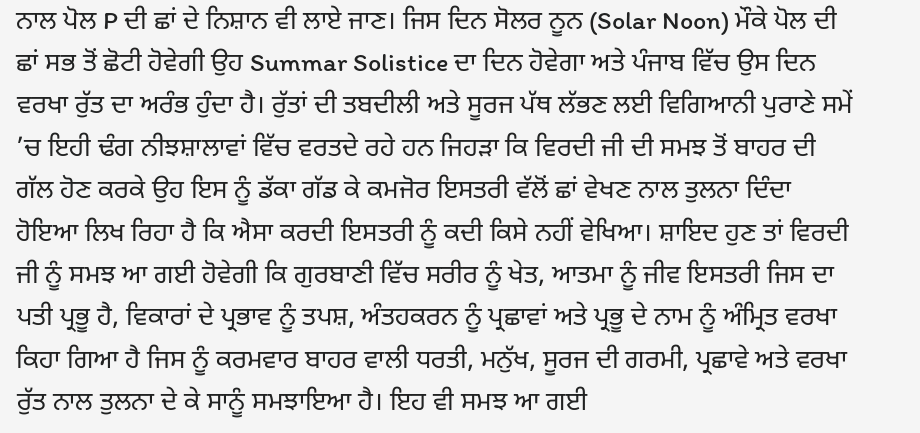ਨਾਲ ਪੋਲ P ਦੀ ਛਾਂ ਦੇ ਨਿਸ਼ਾਨ ਵੀ ਲਾਏ ਜਾਣ। ਜਿਸ ਦਿਨ ਸੋਲਰ ਨੂਨ (Solar Noon) ਮੌਕੇ ਪੋਲ ਦੀ ਛਾਂ ਸਭ ਤੋਂ ਛੋਟੀ ਹੋਵੇਗੀ ਉਹ Summar Solistice ਦਾ ਦਿਨ ਹੋਵੇਗਾ ਅਤੇ ਪੰਜਾਬ ਵਿੱਚ ਉਸ ਦਿਨ ਵਰਖਾ ਰੁੱਤ ਦਾ ਅਰੰਭ ਹੁੰਦਾ ਹੈ। ਰੁੱਤਾਂ ਦੀ ਤਬਦੀਲੀ ਅਤੇ ਸੂਰਜ ਪੱਥ ਲੱਭਣ ਲਈ ਵਿਗਿਆਨੀ ਪੁਰਾਣੇ ਸਮੇਂ ’ਚ ਇਹੀ ਢੰਗ ਨੀਝਸ਼ਾਲਾਵਾਂ ਵਿੱਚ ਵਰਤਦੇ ਰਹੇ ਹਨ ਜਿਹੜਾ ਕਿ ਵਿਰਦੀ ਜੀ ਦੀ ਸਮਝ ਤੋਂ ਬਾਹਰ ਦੀ ਗੱਲ ਹੋਣ ਕਰਕੇ ਉਹ ਇਸ ਨੂੰ ਡੱਕਾ ਗੱਡ ਕੇ ਕਮਜੋਰ ਇਸਤਰੀ ਵੱਲੋਂ ਛਾਂ ਵੇਖਣ ਨਾਲ ਤੁਲਨਾ ਦਿੰਦਾ ਹੋਇਆ ਲਿਖ ਰਿਹਾ ਹੈ ਕਿ ਐਸਾ ਕਰਦੀ ਇਸਤਰੀ ਨੂੰ ਕਦੀ ਕਿਸੇ ਨਹੀਂ ਵੇਖਿਆ। ਸ਼ਾਇਦ ਹੁਣ ਤਾਂ ਵਿਰਦੀ ਜੀ ਨੂੰ ਸਮਝ ਆ ਗਈ ਹੋਵੇਗੀ ਕਿ ਗੁਰਬਾਣੀ ਵਿੱਚ ਸਰੀਰ ਨੂੰ ਖੇਤ, ਆਤਮਾ ਨੂੰ ਜੀਵ ਇਸਤਰੀ ਜਿਸ ਦਾ ਪਤੀ ਪ੍ਰਭੂ ਹੈ, ਵਿਕਾਰਾਂ ਦੇ ਪ੍ਰਭਾਵ ਨੂੰ ਤਪਸ਼, ਅੰਤਹਕਰਨ ਨੂੰ ਪ੍ਰਛਾਵਾਂ ਅਤੇ ਪ੍ਰਭੂ ਦੇ ਨਾਮ ਨੂੰ ਅੰਮ੍ਰਿਤ ਵਰਖਾ ਕਿਹਾ ਗਿਆ ਹੈ ਜਿਸ ਨੂੰ ਕਰਮਵਾਰ ਬਾਹਰ ਵਾਲੀ ਧਰਤੀ, ਮਨੁੱਖ, ਸੂਰਜ ਦੀ ਗਰਮੀ, ਪ੍ਰਛਾਵੇ ਅਤੇ ਵਰਖਾ ਰੁੱਤ ਨਾਲ ਤੁਲਨਾ ਦੇ ਕੇ ਸਾਨੂੰ ਸਮਝਾਇਆ ਹੈ। ਇਹ ਵੀ ਸਮਝ ਆ ਗਈ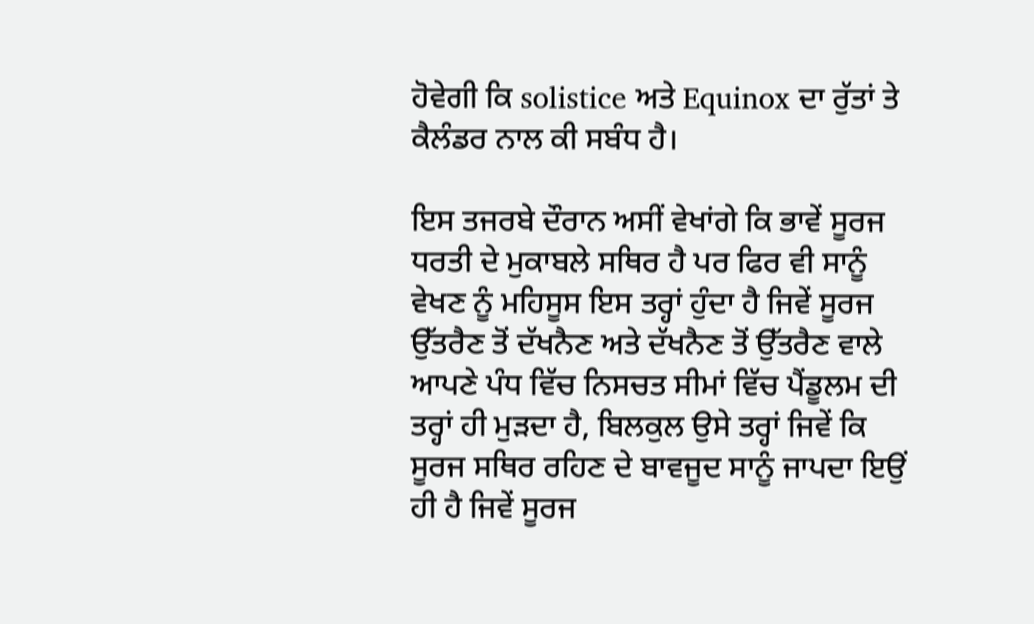ਹੋਵੇਗੀ ਕਿ solistice ਅਤੇ Equinox ਦਾ ਰੁੱਤਾਂ ਤੇ ਕੈਲੰਡਰ ਨਾਲ ਕੀ ਸਬੰਧ ਹੈ।

ਇਸ ਤਜਰਬੇ ਦੌਰਾਨ ਅਸੀਂ ਵੇਖਾਂਗੇ ਕਿ ਭਾਵੇਂ ਸੂਰਜ ਧਰਤੀ ਦੇ ਮੁਕਾਬਲੇ ਸਥਿਰ ਹੈ ਪਰ ਫਿਰ ਵੀ ਸਾਨੂੰ ਵੇਖਣ ਨੂੰ ਮਹਿਸੂਸ ਇਸ ਤਰ੍ਹਾਂ ਹੁੰਦਾ ਹੈ ਜਿਵੇਂ ਸੂਰਜ ਉੱਤਰੈਣ ਤੋਂ ਦੱਖਨੈਣ ਅਤੇ ਦੱਖਨੈਣ ਤੋਂ ਉੱਤਰੈਣ ਵਾਲੇ ਆਪਣੇ ਪੰਧ ਵਿੱਚ ਨਿਸਚਤ ਸੀਮਾਂ ਵਿੱਚ ਪੈਂਡੂਲਮ ਦੀ ਤਰ੍ਹਾਂ ਹੀ ਮੁੜਦਾ ਹੈ, ਬਿਲਕੁਲ ਉਸੇ ਤਰ੍ਹਾਂ ਜਿਵੇਂ ਕਿ ਸੂਰਜ ਸਥਿਰ ਰਹਿਣ ਦੇ ਬਾਵਜੂਦ ਸਾਨੂੰ ਜਾਪਦਾ ਇਉਂ ਹੀ ਹੈ ਜਿਵੇਂ ਸੂਰਜ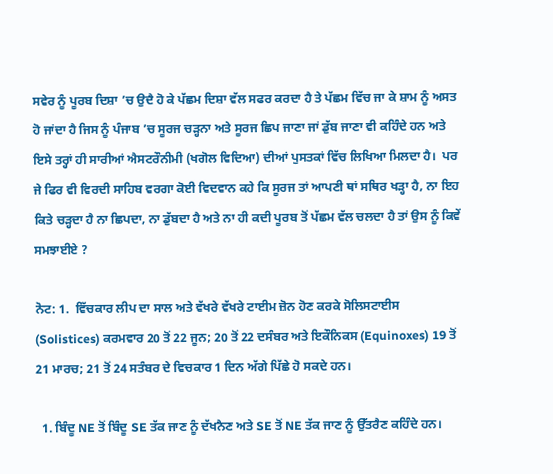ਸਵੇਰ ਨੂੰ ਪੂਰਬ ਦਿਸ਼ਾ ’ਚ ਉਦੈ ਹੋ ਕੇ ਪੱਛਮ ਦਿਸ਼ਾ ਵੱਲ ਸਫਰ ਕਰਦਾ ਹੈ ਤੇ ਪੱਛਮ ਵਿੱਚ ਜਾ ਕੇ ਸ਼ਾਮ ਨੂੰ ਅਸਤ ਹੋ ਜਾਂਦਾ ਹੈ ਜਿਸ ਨੂੰ ਪੰਜਾਬ ’ਚ ਸੂਰਜ ਚੜ੍ਹਨਾ ਅਤੇ ਸੂਰਜ ਛਿਪ ਜਾਣਾ ਜਾਂ ਡੁੱਬ ਜਾਣਾ ਵੀ ਕਹਿੰਦੇ ਹਨ ਅਤੇ ਇਸੇ ਤਰ੍ਹਾਂ ਹੀ ਸਾਰੀਆਂ ਐਸਟਰੌਨੀਮੀ (ਖਗੋਲ ਵਿਦਿਆ) ਦੀਆਂ ਪੁਸਤਕਾਂ ਵਿੱਚ ਲਿਖਿਆ ਮਿਲਦਾ ਹੈ।  ਪਰ ਜੇ ਫਿਰ ਵੀ ਵਿਰਦੀ ਸਾਹਿਬ ਵਰਗਾ ਕੋਈ ਵਿਦਵਾਨ ਕਹੇ ਕਿ ਸੂਰਜ ਤਾਂ ਆਪਣੀ ਥਾਂ ਸਥਿਰ ਖੜ੍ਹਾ ਹੈ, ਨਾ ਇਹ ਕਿਤੇ ਚੜ੍ਹਦਾ ਹੈ ਨਾ ਛਿਪਦਾ, ਨਾ ਡੁੱਬਦਾ ਹੈ ਅਤੇ ਨਾ ਹੀ ਕਦੀ ਪੂਰਬ ਤੋਂ ਪੱਛਮ ਵੱਲ ਚਲਦਾ ਹੈ ਤਾਂ ਉਸ ਨੂੰ ਕਿਵੇਂ ਸਮਝਾਈਏ ?

ਨੋਟ: 1.  ਵਿੱਚਕਾਰ ਲੀਪ ਦਾ ਸਾਲ ਅਤੇ ਵੱਖਰੇ ਵੱਖਰੇ ਟਾਈਮ ਜ਼ੋਨ ਹੋਣ ਕਰਕੇ ਸੋਲਿਸਟਾਈਸ (Solistices) ਕਰਮਵਾਰ 20 ਤੋਂ 22 ਜੂਨ; 20 ਤੋਂ 22 ਦਸੰਬਰ ਅਤੇ ਇਕੌਨਿਕਸ (Equinoxes) 19 ਤੋਂ 21 ਮਾਰਚ; 21 ਤੋਂ 24 ਸਤੰਬਰ ਦੇ ਵਿਚਕਾਰ 1 ਦਿਨ ਅੱਗੇ ਪਿੱਛੇ ਹੋ ਸਕਦੇ ਹਨ।

  1. ਬਿੰਦੂ NE ਤੋਂ ਬਿੰਦੂ SE ਤੱਕ ਜਾਣ ਨੂੰ ਦੱਖਨੈਣ ਅਤੇ SE ਤੋਂ NE ਤੱਕ ਜਾਣ ਨੂੰ ਉੱਤਰੈਣ ਕਹਿੰਦੇ ਹਨ।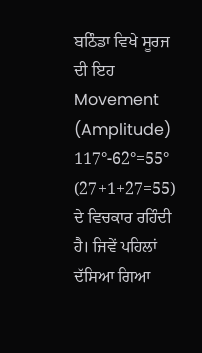ਬਠਿੰਡਾ ਵਿਖੇ ਸੂਰਜ ਦੀ ਇਹ Movement (Amplitude) 117°-62°=55° (27+1+27=55) ਦੇ ਵਿਚਕਾਰ ਰਹਿੰਦੀ ਹੈ। ਜਿਵੇਂ ਪਹਿਲਾਂ ਦੱਸਿਆ ਗਿਆ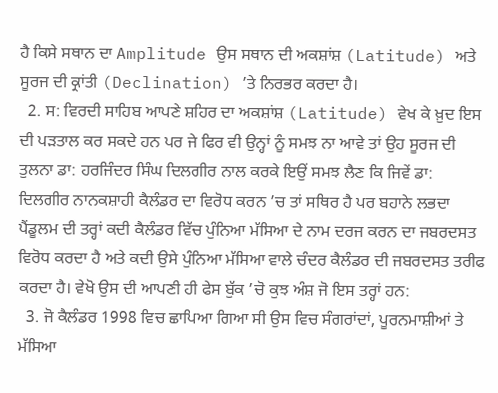ਹੈ ਕਿਸੇ ਸਥਾਨ ਦਾ Amplitude ਉਸ ਸਥਾਨ ਦੀ ਅਕਸ਼ਾਂਸ਼ (Latitude) ਅਤੇ ਸੂਰਜ ਦੀ ਕ੍ਰਾਂਤੀ (Declination) ’ਤੇ ਨਿਰਭਰ ਕਰਦਾ ਹੈ।
  2. ਸ: ਵਿਰਦੀ ਸਾਹਿਬ ਆਪਣੇ ਸ਼ਹਿਰ ਦਾ ਅਕਸ਼ਾਂਸ਼ (Latitude) ਵੇਖ ਕੇ ਖ਼ੁਦ ਇਸ ਦੀ ਪੜਤਾਲ ਕਰ ਸਕਦੇ ਹਨ ਪਰ ਜੇ ਫਿਰ ਵੀ ਉਨ੍ਹਾਂ ਨੂੰ ਸਮਝ ਨਾ ਆਵੇ ਤਾਂ ਉਹ ਸੂਰਜ ਦੀ ਤੁਲਨਾ ਡਾ: ਹਰਜਿੰਦਰ ਸਿੰਘ ਦਿਲਗੀਰ ਨਾਲ ਕਰਕੇ ਇਉਂ ਸਮਝ ਲੈਣ ਕਿ ਜਿਵੇਂ ਡਾ: ਦਿਲਗੀਰ ਨਾਨਕਸ਼ਾਹੀ ਕੈਲੰਡਰ ਦਾ ਵਿਰੋਧ ਕਰਨ ’ਚ ਤਾਂ ਸਥਿਰ ਹੈ ਪਰ ਬਹਾਨੇ ਲਭਦਾ ਪੈਂਡੂਲਮ ਦੀ ਤਰ੍ਹਾਂ ਕਦੀ ਕੈਲੰਡਰ ਵਿੱਚ ਪੁੰਨਿਆ ਮੱਸਿਆ ਦੇ ਨਾਮ ਦਰਜ ਕਰਨ ਦਾ ਜਬਰਦਸਤ ਵਿਰੋਧ ਕਰਦਾ ਹੈ ਅਤੇ ਕਦੀ ਉਸੇ ਪੁੰਨਿਆ ਮੱਸਿਆ ਵਾਲੇ ਚੰਦਰ ਕੈਲੰਡਰ ਦੀ ਜਬਰਦਸਤ ਤਰੀਫ ਕਰਦਾ ਹੈ। ਵੇਖੋ ਉਸ ਦੀ ਆਪਣੀ ਹੀ ਫੇਸ ਬੁੱਕ ’ਚੋ ਕੁਝ ਅੰਸ਼ ਜੋ ਇਸ ਤਰ੍ਹਾਂ ਹਨ:
  3. ਜੋ ਕੈਲੰਡਰ 1998 ਵਿਚ ਛਾਪਿਆ ਗਿਆ ਸੀ ਉਸ ਵਿਚ ਸੰਗਰਾਂਦਾਂ, ਪੂਰਨਮਾਸ਼ੀਆਂ ਤੇ ਮੱਸਿਆ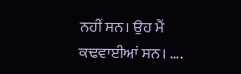ਨਹੀਂ ਸਨ। ਉਹ ਮੈਂ ਕਢਵਾਈਆਂ ਸਨ। ….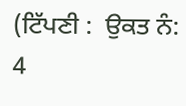(ਟਿੱਪਣੀ :  ਉਕਤ ਨੰ: 4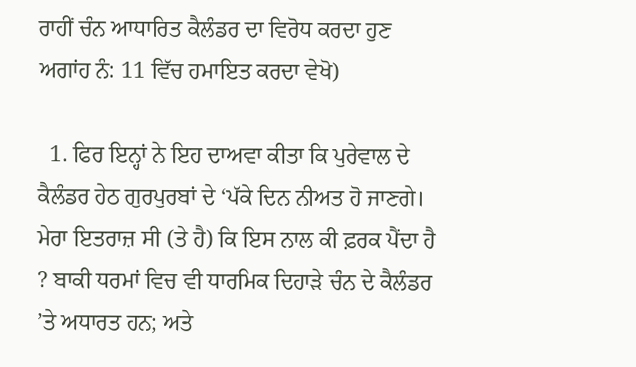ਰਾਹੀਂ ਚੰਨ ਆਧਾਰਿਤ ਕੈਲੰਡਰ ਦਾ ਵਿਰੋਧ ਕਰਦਾ ਹੁਣ ਅਗਾਂਹ ਨੰ: 11 ਵਿੱਚ ਹਮਾਇਤ ਕਰਦਾ ਵੇਖੋ)

  1. ਫਿਰ ਇਨ੍ਹਾਂ ਨੇ ਇਹ ਦਾਅਵਾ ਕੀਤਾ ਕਿ ਪੁਰੇਵਾਲ ਦੇ ਕੈਲੰਡਰ ਹੇਠ ਗੁਰਪੁਰਬਾਂ ਦੇ ‘ਪੱਕੇ ਦਿਨ ਨੀਅਤ ਹੋ ਜਾਣਗੇ। ਮੇਰਾ ਇਤਰਾਜ਼ ਸੀ (ਤੇ ਹੈ) ਕਿ ਇਸ ਨਾਲ ਕੀ ਫ਼ਰਕ ਪੈਂਦਾ ਹੈ ? ਬਾਕੀ ਧਰਮਾਂ ਵਿਚ ਵੀ ਧਾਰਮਿਕ ਦਿਹਾੜੇ ਚੰਨ ਦੇ ਕੈਲੰਡਰ ’ਤੇ ਅਧਾਰਤ ਹਨ; ਅਤੇ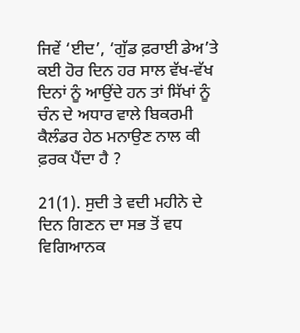ਜਿਵੇਂ ‘ਈਦ’, ‘ਗੁੱਡ ਫ਼ਰਾਈ ਡੇਅ’ਤੇ ਕਈ ਹੋਰ ਦਿਨ ਹਰ ਸਾਲ ਵੱਖ-ਵੱਖ ਦਿਨਾਂ ਨੂੰ ਆਉਂਦੇ ਹਨ ਤਾਂ ਸਿੱਖਾਂ ਨੂੰ ਚੰਨ ਦੇ ਅਧਾਰ ਵਾਲੇ ਬਿਕਰਮੀ ਕੈਲੰਡਰ ਹੇਠ ਮਨਾਉਣ ਨਾਲ ਕੀ ਫ਼ਰਕ ਪੈਂਦਾ ਹੈ ?

21(1). ਸੁਦੀ ਤੇ ਵਦੀ ਮਹੀਨੇ ਦੇ ਦਿਨ ਗਿਣਨ ਦਾ ਸਭ ਤੋਂ ਵਧ ਵਿਗਿਆਨਕ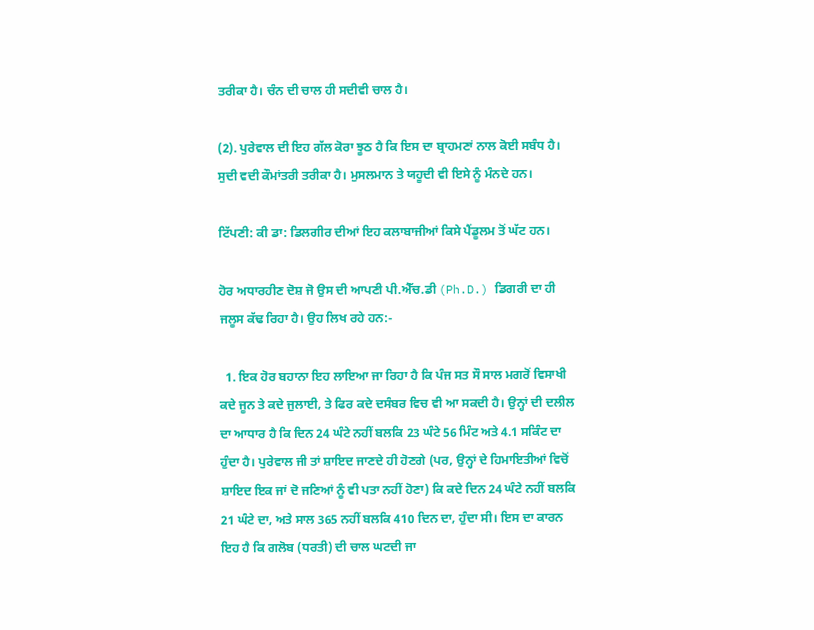ਤਰੀਕਾ ਹੈ। ਚੰਨ ਦੀ ਚਾਲ ਹੀ ਸਦੀਵੀ ਚਾਲ ਹੈ।

(2). ਪੁਰੇਵਾਲ ਦੀ ਇਹ ਗੱਲ ਕੋਰਾ ਝੂਠ ਹੈ ਕਿ ਇਸ ਦਾ ਬ੍ਰਾਹਮਣਾਂ ਨਾਲ ਕੋਈ ਸਬੰਧ ਹੈ। ਸੁਦੀ ਵਦੀ ਕੌਮਾਂਤਰੀ ਤਰੀਕਾ ਹੈ। ਮੁਸਲਮਾਨ ਤੇ ਯਹੂਦੀ ਵੀ ਇਸੇ ਨੂੰ ਮੰਨਦੇ ਹਨ।

ਟਿੱਪਣੀ: ਕੀ ਡਾ: ਡਿਲਗੀਰ ਦੀਆਂ ਇਹ ਕਲਾਬਾਜੀਆਂ ਕਿਸੇ ਪੈਂਡੂਲਮ ਤੋਂ ਘੱਟ ਹਨ।

ਹੋਰ ਅਧਾਰਹੀਣ ਦੋਸ਼ ਜੋ ਉਸ ਦੀ ਆਪਣੀ ਪੀ.ਐੱਚ.ਡੀ (Ph.D.) ਡਿਗਰੀ ਦਾ ਹੀ ਜਲੂਸ ਕੱਢ ਰਿਹਾ ਹੈ। ਉਹ ਲਿਖ ਰਹੇ ਹਨ:-

  1. ਇਕ ਹੋਰ ਬਹਾਨਾ ਇਹ ਲਾਇਆ ਜਾ ਰਿਹਾ ਹੈ ਕਿ ਪੰਜ ਸਤ ਸੌ ਸਾਲ ਮਗਰੋਂ ਵਿਸਾਖੀ ਕਦੇ ਜੂਨ ਤੇ ਕਦੇ ਜੁਲਾਈ, ਤੇ ਫਿਰ ਕਦੇ ਦਸੰਬਰ ਵਿਚ ਵੀ ਆ ਸਕਦੀ ਹੈ। ਉਨ੍ਹਾਂ ਦੀ ਦਲੀਲ ਦਾ ਆਧਾਰ ਹੈ ਕਿ ਦਿਨ 24 ਘੰਟੇ ਨਹੀਂ ਬਲਕਿ 23 ਘੰਟੇ 56 ਮਿੰਟ ਅਤੇ 4.1 ਸਕਿੰਟ ਦਾ ਹੁੰਦਾ ਹੈ। ਪੁਰੇਵਾਲ ਜੀ ਤਾਂ ਸ਼ਾਇਦ ਜਾਣਦੇ ਹੀ ਹੋਣਗੇ (ਪਰ, ਉਨ੍ਹਾਂ ਦੇ ਹਿਮਾਇਤੀਆਂ ਵਿਚੋਂ ਸ਼ਾਇਦ ਇਕ ਜਾਂ ਦੋ ਜਣਿਆਂ ਨੂੰ ਵੀ ਪਤਾ ਨਹੀਂ ਹੋਣਾ) ਕਿ ਕਦੇ ਦਿਨ 24 ਘੰਟੇ ਨਹੀਂ ਬਲਕਿ 21 ਘੰਟੇ ਦਾ, ਅਤੇ ਸਾਲ 365 ਨਹੀਂ ਬਲਕਿ 410 ਦਿਨ ਦਾ, ਹੁੰਦਾ ਸੀ। ਇਸ ਦਾ ਕਾਰਨ ਇਹ ਹੈ ਕਿ ਗਲੋਬ (ਧਰਤੀ) ਦੀ ਚਾਲ ਘਟਦੀ ਜਾ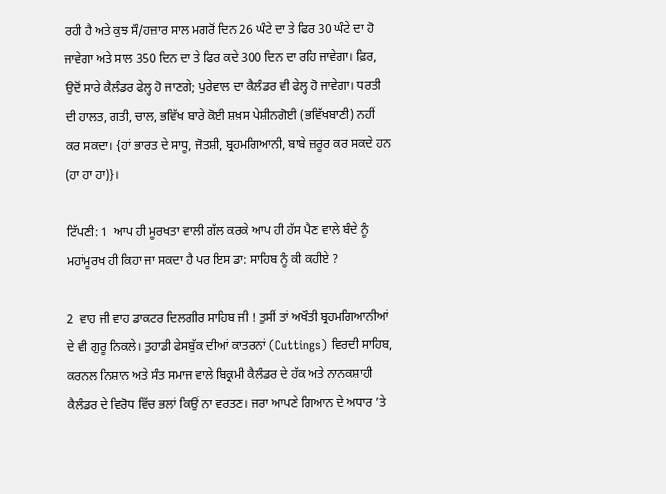ਰਹੀ ਹੈ ਅਤੇ ਕੁਝ ਸੌ/ਹਜ਼ਾਰ ਸਾਲ ਮਗਰੋਂ ਦਿਨ 26 ਘੰਟੇ ਦਾ ਤੇ ਫਿਰ 30 ਘੰਟੇ ਦਾ ਹੋ ਜਾਵੇਗਾ ਅਤੇ ਸਾਲ 350 ਦਿਨ ਦਾ ਤੇ ਫਿਰ ਕਦੇ 300 ਦਿਨ ਦਾ ਰਹਿ ਜਾਵੇਗਾ। ਫ਼ਿਰ, ਉਦੋਂ ਸਾਰੇ ਕੈਲੰਡਰ ਫੇਲ੍ਹ ਹੋ ਜਾਣਗੇ; ਪੁਰੇਵਾਲ ਦਾ ਕੈਲੰਡਰ ਵੀ ਫੇਲ੍ਹ ਹੋ ਜਾਵੇਗਾ। ਧਰਤੀ ਦੀ ਹਾਲਤ, ਗਤੀ, ਚਾਲ, ਭਵਿੱਖ ਬਾਰੇ ਕੋਈ ਸ਼ਖ਼ਸ ਪੇਸ਼ੀਨਗੋਈ (ਭਵਿੱਖਬਾਣੀ) ਨਹੀਂ ਕਰ ਸਕਦਾ। {ਹਾਂ ਭਾਰਤ ਦੇ ਸਾਧੂ, ਜੋਤਸ਼ੀ, ਬ੍ਰਹਮਗਿਆਨੀ, ਬਾਬੇ ਜ਼ਰੂਰ ਕਰ ਸਕਦੇ ਹਨ (ਹਾ ਹਾ ਹਾ)}।

ਟਿੱਪਣੀ: 1  ਆਪ ਹੀ ਮੂਰਖਤਾ ਵਾਲੀ ਗੱਲ ਕਰਕੇ ਆਪ ਹੀ ਹੱਸ ਪੈਣ ਵਾਲੇ ਬੰਦੇ ਨੂੰ ਮਹਾਂਮੂਰਖ ਹੀ ਕਿਹਾ ਜਾ ਸਕਦਾ ਹੈ ਪਰ ਇਸ ਡਾ: ਸਾਹਿਬ ਨੂੰ ਕੀ ਕਹੀਏ ?

2  ਵਾਹ ਜੀ ਵਾਹ ਡਾਕਟਰ ਦਿਲਗੀਰ ਸਾਹਿਬ ਜੀ ! ਤੁਸੀਂ ਤਾਂ ਅਖੌਤੀ ਬ੍ਰਹਮਗਿਆਨੀਆਂ ਦੇ ਵੀ ਗੁਰੂ ਨਿਕਲੇ। ਤੁਹਾਡੀ ਫੇਸਬੁੱਕ ਦੀਆਂ ਕਾਤਰਨਾਂ (Cuttings) ਵਿਰਦੀ ਸਾਹਿਬ, ਕਰਨਲ ਨਿਸ਼ਾਨ ਅਤੇ ਸੰਤ ਸਮਾਜ ਵਾਲੇ ਬਿਕ੍ਰਮੀ ਕੈਲੰਡਰ ਦੇ ਹੱਕ ਅਤੇ ਨਾਨਕਸ਼ਾਹੀ ਕੈਲੰਡਰ ਦੇ ਵਿਰੋਧ ਵਿੱਚ ਭਲਾਂ ਕਿਉਂ ਨਾ ਵਰਤਣ। ਜਰਾ ਆਪਣੇ ਗਿਆਨ ਦੇ ਅਧਾਰ ’ਤੇ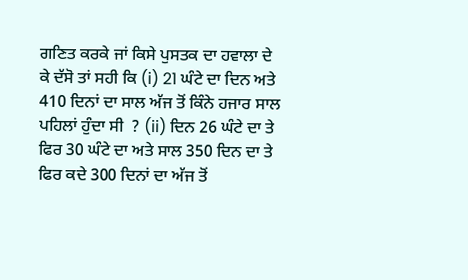ਗਣਿਤ ਕਰਕੇ ਜਾਂ ਕਿਸੇ ਪੁਸਤਕ ਦਾ ਹਵਾਲਾ ਦੇ ਕੇ ਦੱਸੋ ਤਾਂ ਸਹੀ ਕਿ (i) 21 ਘੰਟੇ ਦਾ ਦਿਨ ਅਤੇ 410 ਦਿਨਾਂ ਦਾ ਸਾਲ ਅੱਜ ਤੋਂ ਕਿੰਨੇ ਹਜਾਰ ਸਾਲ ਪਹਿਲਾਂ ਹੁੰਦਾ ਸੀ  ? (ii) ਦਿਨ 26 ਘੰਟੇ ਦਾ ਤੇ ਫਿਰ 30 ਘੰਟੇ ਦਾ ਅਤੇ ਸਾਲ 350 ਦਿਨ ਦਾ ਤੇ ਫਿਰ ਕਦੇ 300 ਦਿਨਾਂ ਦਾ ਅੱਜ ਤੋਂ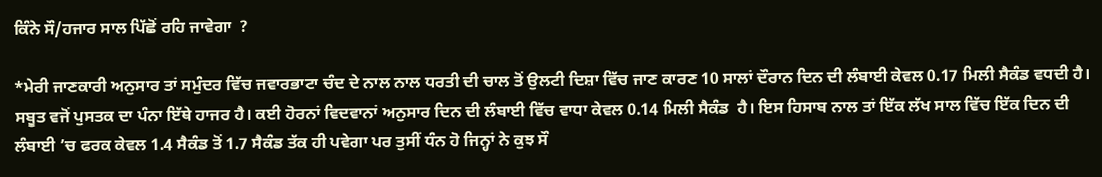ਕਿੰਨੇ ਸੌ/ਹਜਾਰ ਸਾਲ ਪਿੱਛੋਂ ਰਹਿ ਜਾਵੇਗਾ  ?

*ਮੇਰੀ ਜਾਣਕਾਰੀ ਅਨੁਸਾਰ ਤਾਂ ਸਮੁੰਦਰ ਵਿੱਚ ਜਵਾਰਭਾਟਾ ਚੰਦ ਦੇ ਨਾਲ ਨਾਲ ਧਰਤੀ ਦੀ ਚਾਲ ਤੋਂ ਉਲਟੀ ਦਿਸ਼ਾ ਵਿੱਚ ਜਾਣ ਕਾਰਣ 10 ਸਾਲਾਂ ਦੌਰਾਨ ਦਿਨ ਦੀ ਲੰਬਾਈ ਕੇਵਲ 0.17 ਮਿਲੀ ਸੈਕੰਡ ਵਧਦੀ ਹੈ। ਸਬੂਤ ਵਜੋਂ ਪੁਸਤਕ ਦਾ ਪੰਨਾ ਇੱਥੇ ਹਾਜਰ ਹੈ। ਕਈ ਹੋਰਨਾਂ ਵਿਦਵਾਨਾਂ ਅਨੁਸਾਰ ਦਿਨ ਦੀ ਲੰਬਾਈ ਵਿੱਚ ਵਾਧਾ ਕੇਵਲ 0.14 ਮਿਲੀ ਸੈਕੰਡ  ਹੈ। ਇਸ ਹਿਸਾਬ ਨਾਲ ਤਾਂ ਇੱਕ ਲੱਖ ਸਾਲ ਵਿੱਚ ਇੱਕ ਦਿਨ ਦੀ ਲੰਬਾਈ ’ਚ ਫਰਕ ਕੇਵਲ 1.4 ਸੈਕੰਡ ਤੋਂ 1.7 ਸੈਕੰਡ ਤੱਕ ਹੀ ਪਵੇਗਾ ਪਰ ਤੁਸੀਂ ਧੰਨ ਹੋ ਜਿਨ੍ਹਾਂ ਨੇ ਕੁਝ ਸੌ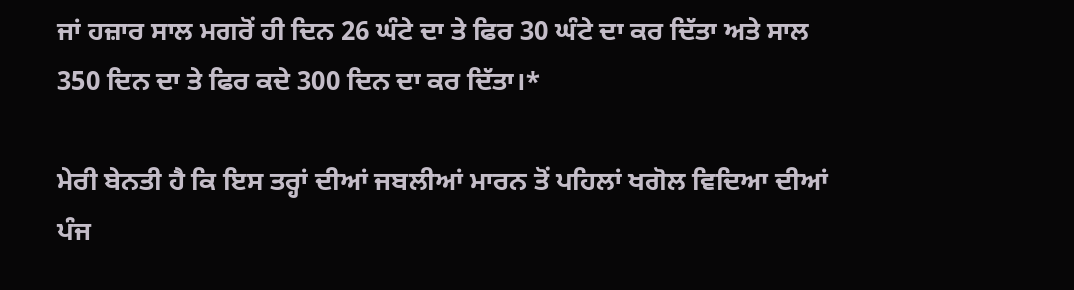ਜਾਂ ਹਜ਼ਾਰ ਸਾਲ ਮਗਰੋਂ ਹੀ ਦਿਨ 26 ਘੰਟੇ ਦਾ ਤੇ ਫਿਰ 30 ਘੰਟੇ ਦਾ ਕਰ ਦਿੱਤਾ ਅਤੇ ਸਾਲ 350 ਦਿਨ ਦਾ ਤੇ ਫਿਰ ਕਦੇ 300 ਦਿਨ ਦਾ ਕਰ ਦਿੱਤਾ।*

ਮੇਰੀ ਬੇਨਤੀ ਹੈ ਕਿ ਇਸ ਤਰ੍ਹਾਂ ਦੀਆਂ ਜਬਲੀਆਂ ਮਾਰਨ ਤੋਂ ਪਹਿਲਾਂ ਖਗੋਲ ਵਿਦਿਆ ਦੀਆਂ ਪੰਜ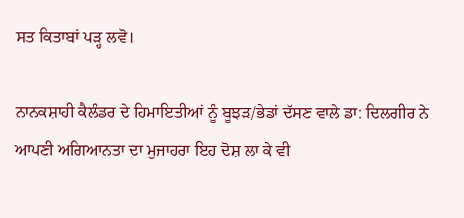ਸਤ ਕਿਤਾਬਾਂ ਪੜ੍ਹ ਲਵੋ।

ਨਾਨਕਸ਼ਾਹੀ ਕੈਲੰਡਰ ਦੇ ਹਿਮਾਇਤੀਆਂ ਨੂੰ ਬੂਝੜ/ਭੇਡਾਂ ਦੱਸਣ ਵਾਲੇ ਡਾ: ਦਿਲਗੀਰ ਨੇ ਆਪਣੀ ਅਗਿਆਨਤਾ ਦਾ ਮੁਜਾਹਰਾ ਇਹ ਦੋਸ਼ ਲਾ ਕੇ ਵੀ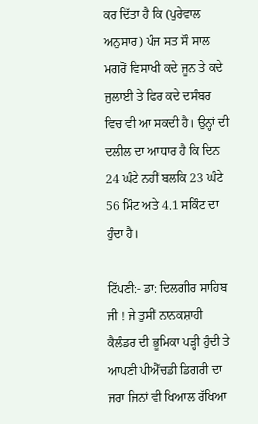ਕਰ ਦਿੱਤਾ ਹੈ ਕਿ (ਪੁਰੇਵਾਲ ਅਨੁਸਾਰ) ਪੰਜ ਸਤ ਸੌ ਸਾਲ ਮਗਰੋਂ ਵਿਸਾਖੀ ਕਦੇ ਜੂਨ ਤੇ ਕਦੇ ਜੁਲਾਈ ਤੇ ਫਿਰ ਕਦੇ ਦਸੰਬਰ ਵਿਚ ਵੀ ਆ ਸਕਦੀ ਹੈ। ਉਨ੍ਹਾਂ ਦੀ ਦਲੀਲ ਦਾ ਆਧਾਰ ਹੈ ਕਿ ਦਿਨ 24 ਘੰਟੇ ਨਹੀਂ ਬਲਕਿ 23 ਘੰਟੇ 56 ਮਿੰਟ ਅਤੇ 4.1 ਸਕਿੰਟ ਦਾ ਹੁੰਦਾ ਹੈ।

ਟਿੱਪਣੀ:- ਡਾ: ਦਿਲਗੀਰ ਸਾਹਿਬ ਜੀ ! ਜੇ ਤੁਸੀਂ ਨਾਨਕਸ਼ਾਹੀ ਕੈਲੰਡਰ ਦੀ ਭੂਮਿਕਾ ਪੜ੍ਹੀ ਹੁੰਦੀ ਤੇ ਆਪਣੀ ਪੀਐੱਚਡੀ ਡਿਗਰੀ ਦਾ ਜਰਾ ਜਿਨਾਂ ਵੀ ਖਿਆਲ ਰੱਖਿਆ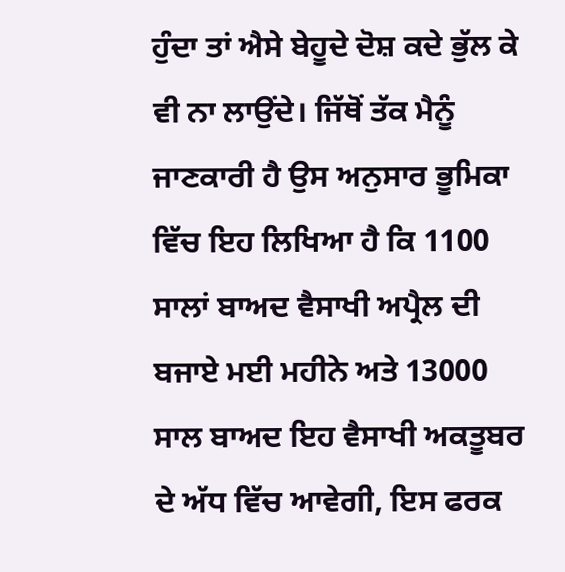ਹੁੰਦਾ ਤਾਂ ਐਸੇ ਬੇਹੂਦੇ ਦੋਸ਼ ਕਦੇ ਭੁੱਲ ਕੇ ਵੀ ਨਾ ਲਾਉਂਦੇ। ਜਿੱਥੋਂ ਤੱਕ ਮੈਨੂੰ ਜਾਣਕਾਰੀ ਹੈ ਉਸ ਅਨੁਸਾਰ ਭੂਮਿਕਾ ਵਿੱਚ ਇਹ ਲਿਖਿਆ ਹੈ ਕਿ 1100 ਸਾਲਾਂ ਬਾਅਦ ਵੈਸਾਖੀ ਅਪ੍ਰੈਲ ਦੀ ਬਜਾਏ ਮਈ ਮਹੀਨੇ ਅਤੇ 13000 ਸਾਲ ਬਾਅਦ ਇਹ ਵੈਸਾਖੀ ਅਕਤੂਬਰ ਦੇ ਅੱਧ ਵਿੱਚ ਆਵੇਗੀ, ਇਸ ਫਰਕ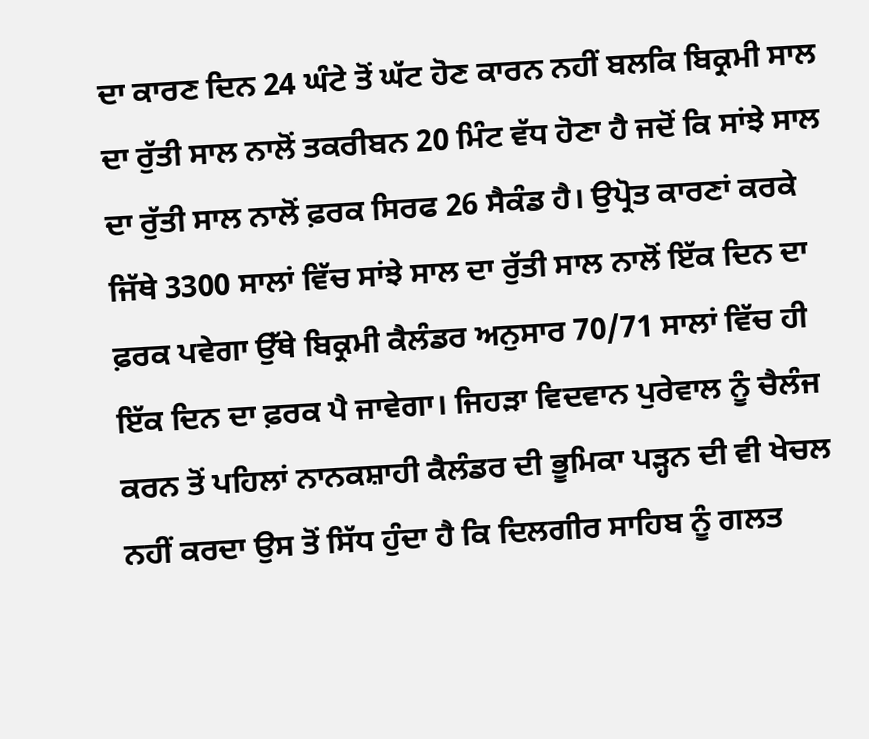ਦਾ ਕਾਰਣ ਦਿਨ 24 ਘੰਟੇ ਤੋਂ ਘੱਟ ਹੋਣ ਕਾਰਨ ਨਹੀਂ ਬਲਕਿ ਬਿਕ੍ਰਮੀ ਸਾਲ ਦਾ ਰੁੱਤੀ ਸਾਲ ਨਾਲੋਂ ਤਕਰੀਬਨ 20 ਮਿੰਟ ਵੱਧ ਹੋਣਾ ਹੈ ਜਦੋਂ ਕਿ ਸਾਂਝੇ ਸਾਲ ਦਾ ਰੁੱਤੀ ਸਾਲ ਨਾਲੋਂ ਫ਼ਰਕ ਸਿਰਫ 26 ਸੈਕੰਡ ਹੈ। ਉਪ੍ਰੋਤ ਕਾਰਣਾਂ ਕਰਕੇ ਜਿੱਥੇ 3300 ਸਾਲਾਂ ਵਿੱਚ ਸਾਂਝੇ ਸਾਲ ਦਾ ਰੁੱਤੀ ਸਾਲ ਨਾਲੋਂ ਇੱਕ ਦਿਨ ਦਾ ਫ਼ਰਕ ਪਵੇਗਾ ਉੱਥੇ ਬਿਕ੍ਰਮੀ ਕੈਲੰਡਰ ਅਨੁਸਾਰ 70/71 ਸਾਲਾਂ ਵਿੱਚ ਹੀ ਇੱਕ ਦਿਨ ਦਾ ਫ਼ਰਕ ਪੈ ਜਾਵੇਗਾ। ਜਿਹੜਾ ਵਿਦਵਾਨ ਪੁਰੇਵਾਲ ਨੂੰ ਚੈਲੰਜ ਕਰਨ ਤੋਂ ਪਹਿਲਾਂ ਨਾਨਕਸ਼ਾਹੀ ਕੈਲੰਡਰ ਦੀ ਭੂਮਿਕਾ ਪੜ੍ਹਨ ਦੀ ਵੀ ਖੇਚਲ ਨਹੀਂ ਕਰਦਾ ਉਸ ਤੋਂ ਸਿੱਧ ਹੁੰਦਾ ਹੈ ਕਿ ਦਿਲਗੀਰ ਸਾਹਿਬ ਨੂੰ ਗਲਤ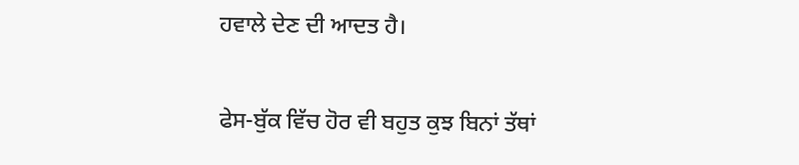ਹਵਾਲੇ ਦੇਣ ਦੀ ਆਦਤ ਹੈ।

ਫੇਸ-ਬੁੱਕ ਵਿੱਚ ਹੋਰ ਵੀ ਬਹੁਤ ਕੁਝ ਬਿਨਾਂ ਤੱਥਾਂ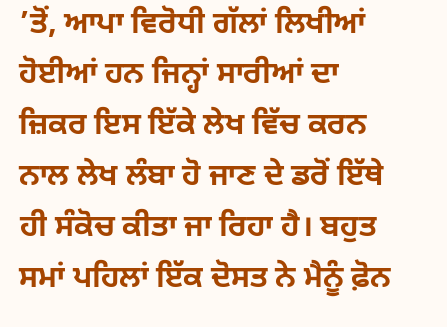’ਤੋਂ, ਆਪਾ ਵਿਰੋਧੀ ਗੱਲਾਂ ਲਿਖੀਆਂ ਹੋਈਆਂ ਹਨ ਜਿਨ੍ਹਾਂ ਸਾਰੀਆਂ ਦਾ ਜ਼ਿਕਰ ਇਸ ਇੱਕੇ ਲੇਖ ਵਿੱਚ ਕਰਨ ਨਾਲ ਲੇਖ ਲੰਬਾ ਹੋ ਜਾਣ ਦੇ ਡਰੋਂ ਇੱਥੇ ਹੀ ਸੰਕੋਚ ਕੀਤਾ ਜਾ ਰਿਹਾ ਹੈ। ਬਹੁਤ ਸਮਾਂ ਪਹਿਲਾਂ ਇੱਕ ਦੋਸਤ ਨੇ ਮੈਨੂੰ ਫ਼ੋਨ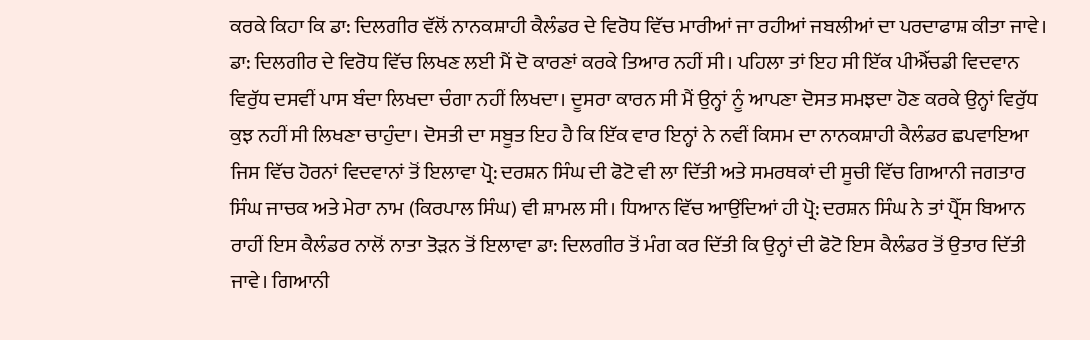ਕਰਕੇ ਕਿਹਾ ਕਿ ਡਾ: ਦਿਲਗੀਰ ਵੱਲੋਂ ਨਾਨਕਸ਼ਾਹੀ ਕੈਲੰਡਰ ਦੇ ਵਿਰੋਧ ਵਿੱਚ ਮਾਰੀਆਂ ਜਾ ਰਹੀਆਂ ਜਬਲੀਆਂ ਦਾ ਪਰਦਾਫਾਸ਼ ਕੀਤਾ ਜਾਵੇ। ਡਾ: ਦਿਲਗੀਰ ਦੇ ਵਿਰੋਧ ਵਿੱਚ ਲਿਖਣ ਲਈ ਮੈਂ ਦੋ ਕਾਰਣਾਂ ਕਰਕੇ ਤਿਆਰ ਨਹੀਂ ਸੀ। ਪਹਿਲਾ ਤਾਂ ਇਹ ਸੀ ਇੱਕ ਪੀਐੱਚਡੀ ਵਿਦਵਾਨ ਵਿਰੁੱਧ ਦਸਵੀਂ ਪਾਸ ਬੰਦਾ ਲਿਖਦਾ ਚੰਗਾ ਨਹੀਂ ਲਿਖਦਾ। ਦੂਸਰਾ ਕਾਰਨ ਸੀ ਮੈਂ ਉਨ੍ਹਾਂ ਨੂੰ ਆਪਣਾ ਦੋਸਤ ਸਮਝਦਾ ਹੋਣ ਕਰਕੇ ਉਨ੍ਹਾਂ ਵਿਰੁੱਧ ਕੁਝ ਨਹੀਂ ਸੀ ਲਿਖਣਾ ਚਾਹੁੰਦਾ। ਦੋਸਤੀ ਦਾ ਸਬੂਤ ਇਹ ਹੈ ਕਿ ਇੱਕ ਵਾਰ ਇਨ੍ਹਾਂ ਨੇ ਨਵੀਂ ਕਿਸਮ ਦਾ ਨਾਨਕਸ਼ਾਹੀ ਕੈਲੰਡਰ ਛਪਵਾਇਆ ਜਿਸ ਵਿੱਚ ਹੋਰਨਾਂ ਵਿਦਵਾਨਾਂ ਤੋਂ ਇਲਾਵਾ ਪ੍ਰੋ: ਦਰਸ਼ਨ ਸਿੰਘ ਦੀ ਫੋਟੋ ਵੀ ਲਾ ਦਿੱਤੀ ਅਤੇ ਸਮਰਥਕਾਂ ਦੀ ਸੂਚੀ ਵਿੱਚ ਗਿਆਨੀ ਜਗਤਾਰ ਸਿੰਘ ਜਾਚਕ ਅਤੇ ਮੇਰਾ ਨਾਮ (ਕਿਰਪਾਲ ਸਿੰਘ) ਵੀ ਸ਼ਾਮਲ ਸੀ। ਧਿਆਨ ਵਿੱਚ ਆਉਂਦਿਆਂ ਹੀ ਪ੍ਰੋ: ਦਰਸ਼ਨ ਸਿੰਘ ਨੇ ਤਾਂ ਪ੍ਰੈੱਸ ਬਿਆਨ ਰਾਹੀਂ ਇਸ ਕੈਲੰਡਰ ਨਾਲੋਂ ਨਾਤਾ ਤੋੜਨ ਤੋਂ ਇਲਾਵਾ ਡਾ: ਦਿਲਗੀਰ ਤੋਂ ਮੰਗ ਕਰ ਦਿੱਤੀ ਕਿ ਉਨ੍ਹਾਂ ਦੀ ਫੋਟੋ ਇਸ ਕੈਲੰਡਰ ਤੋਂ ਉਤਾਰ ਦਿੱਤੀ ਜਾਵੇ। ਗਿਆਨੀ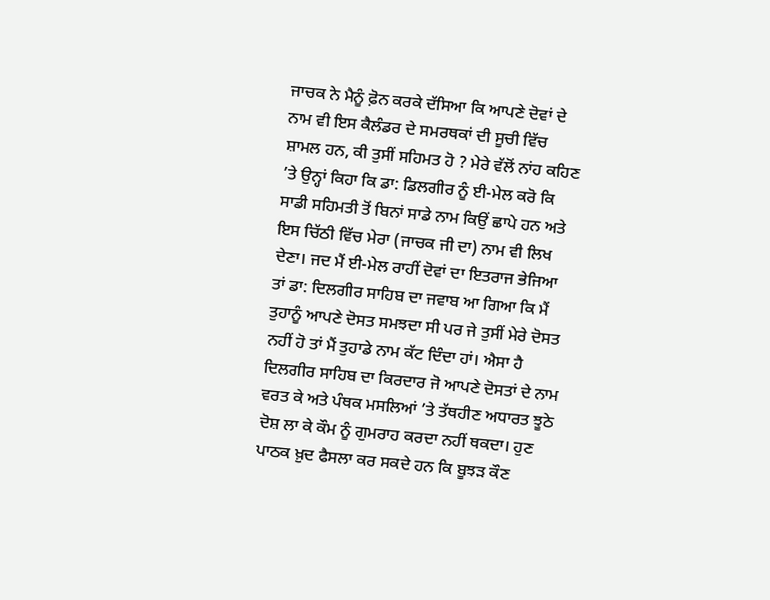ਜਾਚਕ ਨੇ ਮੈਨੂੰ ਫ਼ੋਨ ਕਰਕੇ ਦੱਸਿਆ ਕਿ ਆਪਣੇ ਦੋਵਾਂ ਦੇ ਨਾਮ ਵੀ ਇਸ ਕੈਲੰਡਰ ਦੇ ਸਮਰਥਕਾਂ ਦੀ ਸੂਚੀ ਵਿੱਚ ਸ਼ਾਮਲ ਹਨ, ਕੀ ਤੁਸੀਂ ਸਹਿਮਤ ਹੋ ? ਮੇਰੇ ਵੱਲੋਂ ਨਾਂਹ ਕਹਿਣ ’ਤੇ ਉਨ੍ਹਾਂ ਕਿਹਾ ਕਿ ਡਾ: ਡਿਲਗੀਰ ਨੂੰ ਈ-ਮੇਲ ਕਰੋ ਕਿ ਸਾਡੀ ਸਹਿਮਤੀ ਤੋਂ ਬਿਨਾਂ ਸਾਡੇ ਨਾਮ ਕਿਉਂ ਛਾਪੇ ਹਨ ਅਤੇ ਇਸ ਚਿੱਠੀ ਵਿੱਚ ਮੇਰਾ (ਜਾਚਕ ਜੀ ਦਾ) ਨਾਮ ਵੀ ਲਿਖ ਦੇਣਾ। ਜਦ ਮੈਂ ਈ-ਮੇਲ ਰਾਹੀਂ ਦੋਵਾਂ ਦਾ ਇਤਰਾਜ ਭੇਜਿਆ ਤਾਂ ਡਾ: ਦਿਲਗੀਰ ਸਾਹਿਬ ਦਾ ਜਵਾਬ ਆ ਗਿਆ ਕਿ ਮੈਂ ਤੁਹਾਨੂੰ ਆਪਣੇ ਦੋਸਤ ਸਮਝਦਾ ਸੀ ਪਰ ਜੇ ਤੁਸੀਂ ਮੇਰੇ ਦੋਸਤ ਨਹੀਂ ਹੋ ਤਾਂ ਮੈਂ ਤੁਹਾਡੇ ਨਾਮ ਕੱਟ ਦਿੰਦਾ ਹਾਂ। ਐਸਾ ਹੈ ਦਿਲਗੀਰ ਸਾਹਿਬ ਦਾ ਕਿਰਦਾਰ ਜੋ ਆਪਣੇ ਦੋਸਤਾਂ ਦੇ ਨਾਮ ਵਰਤ ਕੇ ਅਤੇ ਪੰਥਕ ਮਸਲਿਆਂ ’ਤੇ ਤੱਥਹੀਣ ਅਧਾਰਤ ਝੂਠੇ ਦੋਸ਼ ਲਾ ਕੇ ਕੌਮ ਨੂੰ ਗੁਮਰਾਹ ਕਰਦਾ ਨਹੀਂ ਥਕਦਾ। ਹੁਣ ਪਾਠਕ ਖ਼ੁਦ ਫੈਸਲਾ ਕਰ ਸਕਦੇ ਹਨ ਕਿ ਬੂਝੜ ਕੌਣ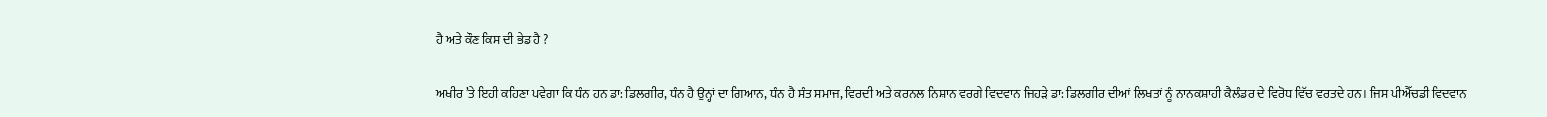ਹੈ ਅਤੇ ਕੌਣ ਕਿਸ ਦੀ ਭੇਡ ਹੈ ?

ਅਖੀਰ ’ਤੇ ਇਹੀ ਕਹਿਣਾ ਪਵੇਗਾ ਕਿ ਧੰਨ ਹਨ ਡਾ: ਡਿਲਗੀਰ, ਧੰਨ ਹੈ ਉਨ੍ਹਾਂ ਦਾ ਗਿਆਨ, ਧੰਨ ਹੈ ਸੰਤ ਸਮਾਜ, ਵਿਰਦੀ ਅਤੇ ਕਰਨਲ ਨਿਸ਼ਾਨ ਵਰਗੇ ਵਿਦਵਾਨ ਜਿਹੜੇ ਡਾ: ਡਿਲਗੀਰ ਦੀਆਂ ਲਿਖਤਾਂ ਨੂੰ ਨਾਨਕਸ਼ਾਹੀ ਕੈਲੰਡਰ ਦੇ ਵਿਰੋਧ ਵਿੱਚ ਵਰਤਦੇ ਹਨ। ਜਿਸ ਪੀਐੱਚਡੀ ਵਿਦਵਾਨ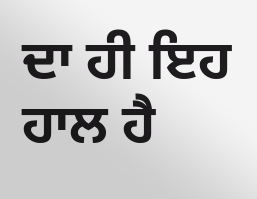ਦਾ ਹੀ ਇਹ ਹਾਲ ਹੈ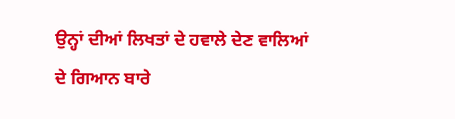ਉਨ੍ਹਾਂ ਦੀਆਂ ਲਿਖਤਾਂ ਦੇ ਹਵਾਲੇ ਦੇਣ ਵਾਲਿਆਂ ਦੇ ਗਿਆਨ ਬਾਰੇ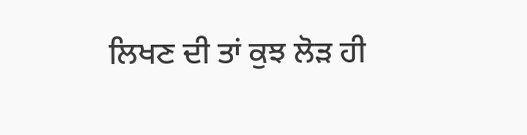ਲਿਖਣ ਦੀ ਤਾਂ ਕੁਝ ਲੋੜ ਹੀ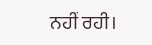ਨਹੀਂ ਰਹੀ।